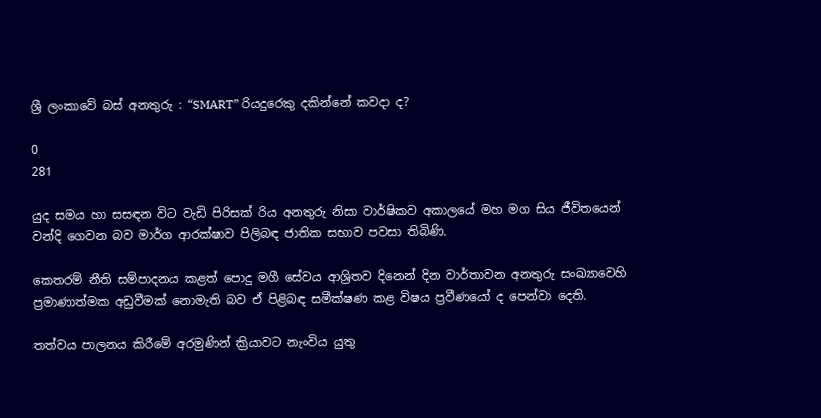ශ්‍රී ලංකාවේ බස් අනතුරු : “SMART” රියදුරෙකු දකින්නේ කවදා ද?

0
281

යුද සමය හා සසඳන විට වැඩි පිරිසක් රිය අනතුරු නිසා වාර්ෂිකව අකාලයේ මහ මග සිය ජීවිතයෙන් වන්දි ගෙවන බව මාර්ග ආරක්ෂාව පිලිබඳ ජාතික සභාව පවසා තිබිණි.

කෙතරම් නීති සම්පාදනය කළත් පොදු මගී සේවය ආශ්‍රිතව දිනෙන් දින වාර්තාවන අනතුරු සංඛ්‍යාවෙහි ප්‍රමාණාත්මක අඩුවීමක් නොමැති බව ඒ පිළිබඳ සමීක්ෂණ කළ විෂය ප්‍රවීණයෝ ද පෙන්වා දෙති.

තත්වය පාලනය කිරීමේ අරමුණින් ක්‍රියාවට නැංවිය යුතු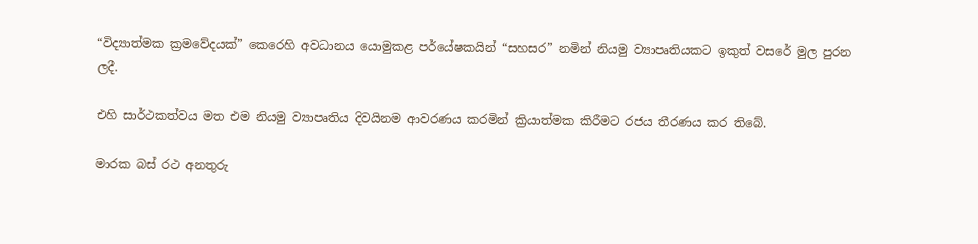“විද්‍යාත්මක ක්‍රමවේදයක්” කෙරෙහි අවධානය යොමුකළ පර්යේෂකයින් “සහසර” නමින් නියමු ව්‍යාපෘතියකට ඉකුත් වසරේ මුල පුරන ලදී.

එහි සාර්ථකත්වය මත එම නියමු ව්‍යාපෘතිය දිවයිනම ආවරණය කරමින් ක්‍රියාත්මක කිරීමට රජය තීරණය කර තිබේ.

මාරක බස් රථ අනතුරු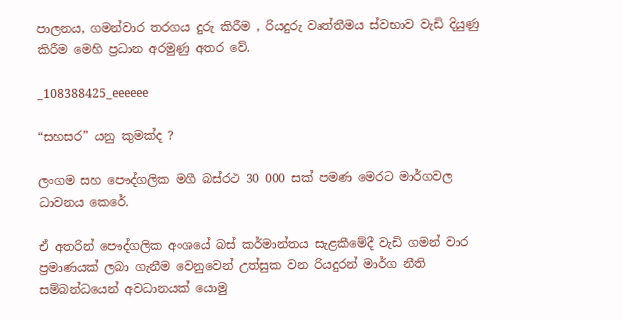පාලනය, ගමන්වාර තරගය දුරු කිරීම , රියදුරු වෘත්තීමය ස්වභාව වැඩි දියුණු කිරීම මෙහි ප්‍රධාන අරමුණු අතර වේ.

_108388425_eeeeee

“සහසර” යනු කුමක්ද ?

ලංගම සහ පෞද්ගලික මගී බස්රථ 30 000 සක් පමණ මෙරට මාර්ගවල ධාවනය කෙරේ.

ඒ අතරින් පෞද්ගලික අංශයේ බස් කර්මාන්තය සැළකීමේදී වැඩි ගමන් වාර ප්‍රමාණයක් ලබා ගැනීම වෙනුවෙන් උත්සුක වන රියදුරන් මාර්ග නීති සම්බන්ධයෙන් අවධානයක් යොමු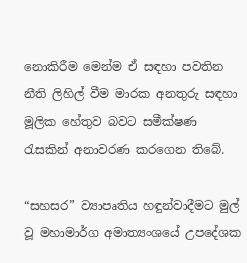නොකිරීම මෙන්ම ඒ සඳහා පවතින නීති ලිහිල් වීම මාරක අනතුරු සඳහා මූලික හේතුව බවට සමීක්ෂණ රැසකින් අනාවරණ කරගෙන තිබේ.

“සහසර” ව්‍යාපෘතිය හඳුන්වාදීමට මුල් වූ මහාමාර්ග අමාත්‍යංශයේ උපදේශක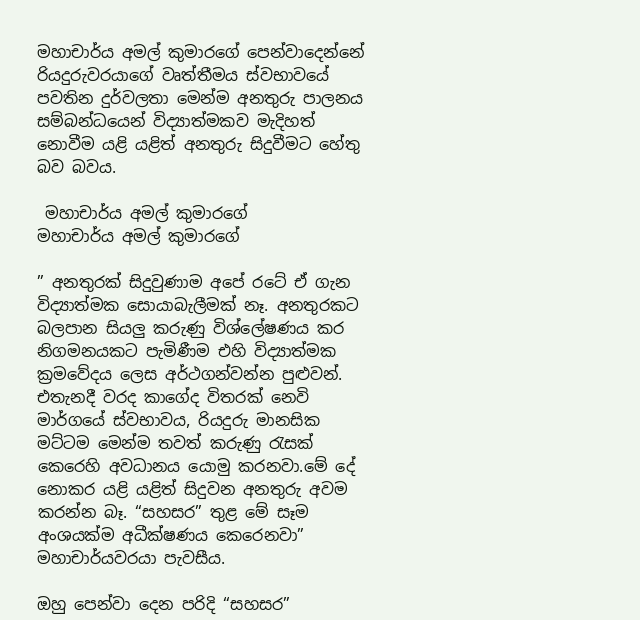මහාචාර්ය අමල් කුමාරගේ පෙන්වාදෙන්නේ රියදුරුවරයාගේ වෘත්තීමය ස්වභාවයේ පවතින දුර්වලතා මෙන්ම අනතුරු පාලනය සම්බන්ධයෙන් විද්‍යාත්මකව මැදිහත් නොවීම යළි යළිත් අනතුරු සිදුවීමට හේතු බව බවය.

 මහාචාර්ය අමල් කුමාරගේ
මහාචාර්ය අමල් කුමාරගේ

” අනතුරක් සිදුවුණාම අපේ රටේ ඒ ගැන විද්‍යාත්මක සොයාබැලීමක් නෑ. අනතුරකට බලපාන සියලු කරුණු විශ්ලේෂණය කර නිගමනයකට පැමිණීම එහි විද්‍යාත්මක ක්‍රමවේදය ලෙස අර්ථගන්වන්න පුළුවන්. එතැනදී වරද කාගේද විතරක් නෙවි මාර්ගයේ ස්වභාවය, රියදුරු මානසික මට්ටම මෙන්ම තවත් කරුණු රැසක් කෙරෙහි අවධානය යොමු කරනවා.මේ දේ නොකර යළි යළිත් සිදුවන අනතුරු අවම කරන්න බෑ. “සහසර” තුළ මේ සෑම අංශයක්ම අධීක්ෂණය කෙරෙනවා” මහාචාර්යවරයා පැවසීය.

ඔහු පෙන්වා දෙන පරිදි “සහසර”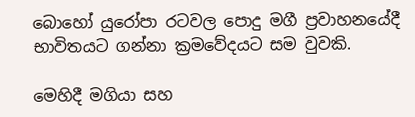බොහෝ යුරෝපා රටවල පොදු මගී ප්‍රවාහනයේදී භාවිතයට ගන්නා ක්‍රමවේදයට සම වුවකි.

මෙහිදී මගියා සහ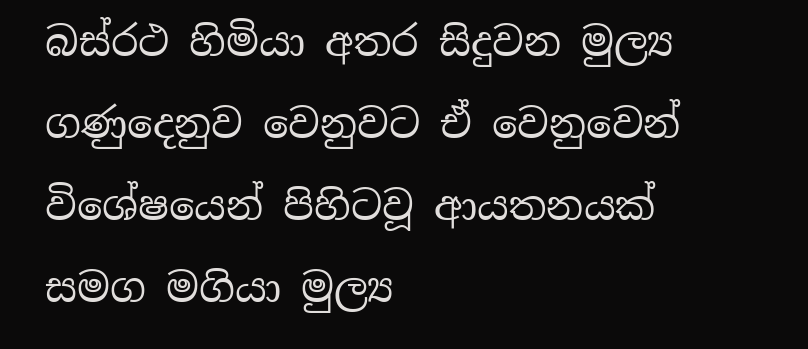බස්රථ හිමියා අතර සිදුවන මුල්‍ය ගණුදෙනුව වෙනුවට ඒ වෙනුවෙන් විශේෂයෙන් පිහිටවූ ආයතනයක් සමග මගියා මුල්‍ය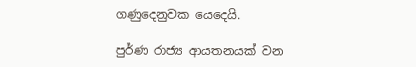ගණුදෙනුවක යෙදෙයි.

පුර්ණ රාජ්‍ය ආයතනයක් වන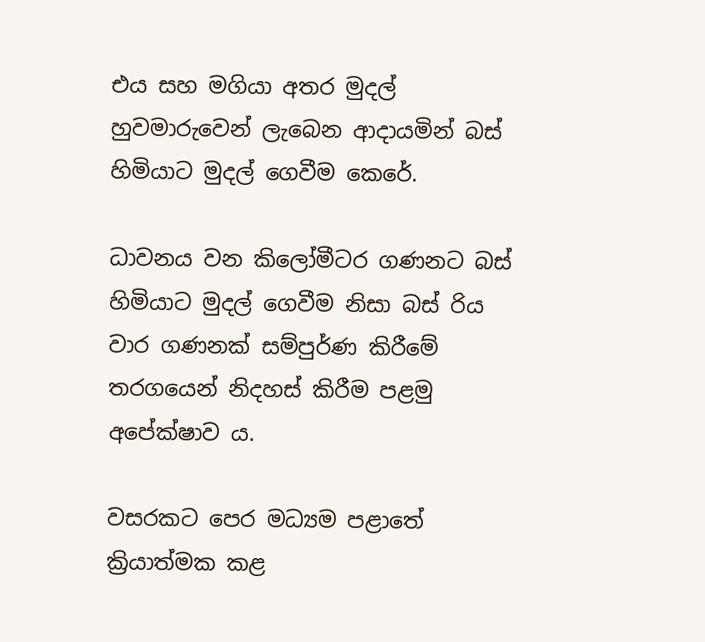එය සහ මගියා අතර මුදල් හුවමාරුවෙන් ලැබෙන ආදායමින් බස් හිමියාට මුදල් ගෙවීම කෙරේ.

ධාවනය වන කිලෝමීටර ගණනට බස් හිමියාට මුදල් ගෙවීම නිසා බස් රිය වාර ගණනක් සම්පුර්ණ කිරීමේ තරගයෙන් නිදහස් කිරීම පළමු අපේක්ෂාව ය.

වසරකට පෙර මධ්‍යම පළාතේ ක්‍රියාත්මක කළ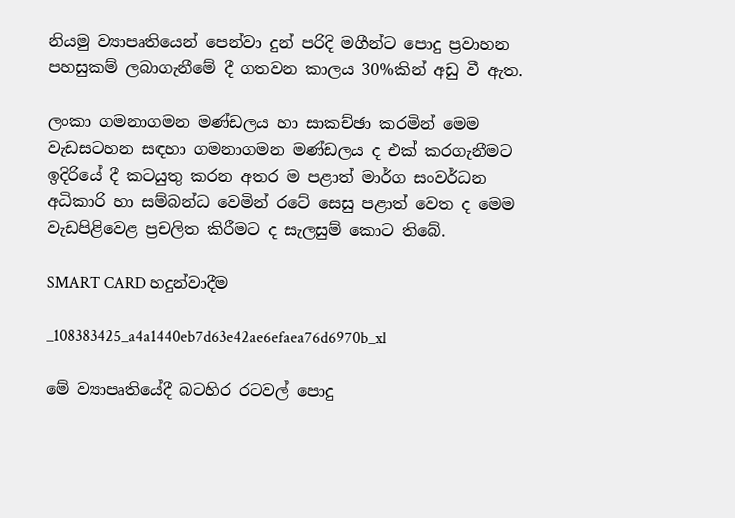නියමු ව්‍යාපෘතියෙන් පෙන්වා දුන් පරිදි මගීන්ට පොදු ප්‍රවාහන පහසුකම් ලබාගැනීමේ දී ගතවන කාලය 30%කින් අඩු වී ඇත.

ලංකා ගමනාගමන මණ්ඩලය හා සාකච්ඡා කරමින් මෙම වැඩසටහන සඳහා ගමනාගමන මණ්ඩලය ද එක් කරගැනීමට ඉදිරියේ දී කටයුතු කරන අතර ම පළාත් මාර්ග සංවර්ධන අධිකාරි හා සම්බන්ධ වෙමින් රටේ සෙසු පළාත් වෙත ද මෙම වැඩපිළිවෙළ ප්‍රචලිත කිරීමට ද සැලසුම් කොට තිබේ.

SMART CARD හදුන්වාදීම

_108383425_a4a1440eb7d63e42ae6efaea76d6970b_xl

මේ ව්‍යාපෘතියේදී බටහිර රටවල් පොදු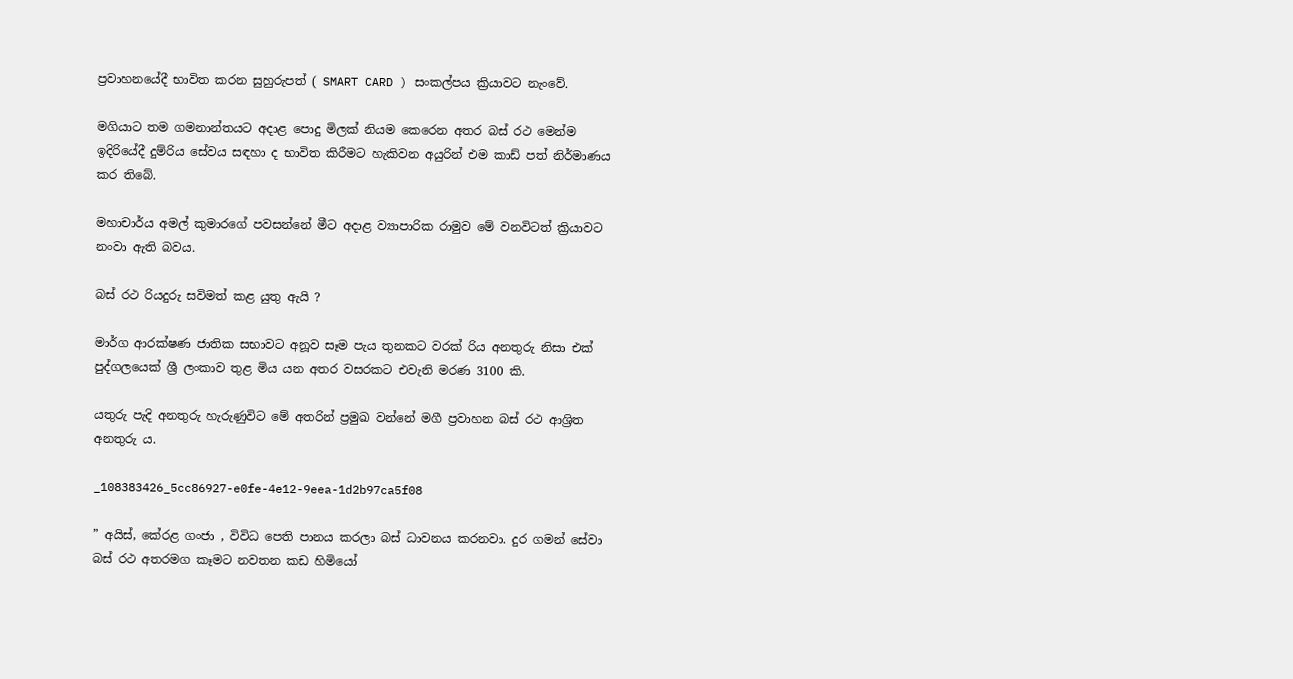ප්‍රවාහනයේදී භාවිත කරන සුහුරුපත් ( SMART CARD ) සංකල්පය ක්‍රියාවට නැංවේ.

මගියාට තම ගමනාන්තයට අදාළ පොදු මිලක් නියම කෙරෙන අතර බස් රථ මෙන්ම ඉදිරියේදී දුම්රිය සේවය සඳහා ද භාවිත කිරීමට හැකිවන අයුරින් එම කාඩ් පත් නිර්මාණය කර තිබේ.

මහාචාර්ය අමල් කුමාරගේ පවසන්නේ මීට අදාළ ව්‍යාපාරික රාමුව මේ වනවිටත් ක්‍රියාවට නංවා ඇති බවය.

බස් රථ රියදුරු සවිමත් කළ යුතු ඇයි ?

මාර්ග ආරක්ෂණ ජාතික සභාවට අනූව සෑම පැය තුනකට වරක් රිය අනතුරු නිසා එක් පුද්ගලයෙක් ශ්‍රී ලංකාව තුළ මිය යන අතර වසරකට එවැනි මරණ 3100 කි.

යතුරු පැදි අනතුරු හැරුණුවිට මේ අතරින් ප්‍රමුඛ වන්නේ මගී ප්‍රවාහන බස් රථ ආශ්‍රිත අනතුරු ය.

_108383426_5cc86927-e0fe-4e12-9eea-1d2b97ca5f08

” අයිස්, කේරළ ගංජා , විවිධ පෙති පානය කරලා බස් ධාවනය කරනවා. දුර ගමන් සේවා බස් රථ අතරමග කෑමට නවතන කඩ හිමියෝ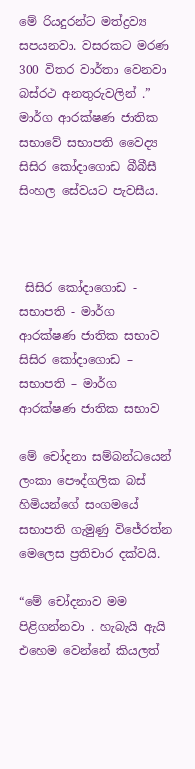මේ රියදුරන්ට මත්ද්‍රව්‍ය සපයනවා. වසරකට මරණ 300 විතර වාර්තා වෙනවා බස්රථ අනතුරුවලින් .” මාර්ග ආරක්ෂණ ජාතික සභාවේ සභාපති වෛද්‍ය සිසිර කෝදාගොඩ බීබීසී සිංහල සේවයට පැවසීය.



 සිසිර කෝදාගොඩ - සභාපති - මාර්ග ආරක්ෂණ ජාතික සභාව
සිසිර කෝදාගොඩ – සභාපති – මාර්ග ආරක්ෂණ ජාතික සභාව

මේ චෝදනා සම්බන්ධයෙන් ලංකා පෞද්ගලික බස් හිමියන්ගේ සංගමයේ සභාපති ගැමුණු විජේරත්න මෙලෙස ප්‍රතිචාර දක්වයි.

“මේ චෝදනාව මම පිළිගන්නවා . හැබැයි ඇයි එහෙම වෙන්නේ කියලත්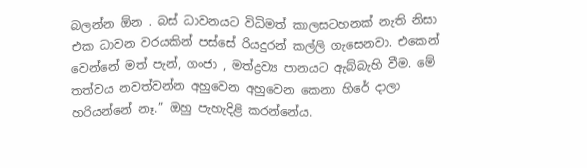බලන්න ඕන . බස් ධාවනයට විධිමත් කාලසටහනක් නැති නිසා එක ධාවන වරයකින් පස්සේ රියදුරන් කල්ලි ගැසෙනවා. එකෙන් වෙන්නේ මත් පැන්, ගංජා , මත්ද්‍රව්‍ය පානයට ඇබ්බැහි වීම. මේ තත්වය නවත්වන්න අහුවෙන අහුවෙන කෙනා හිරේ දාලා හරියන්නේ නෑ.” ඔහු පැහැදිළි කරන්නේය.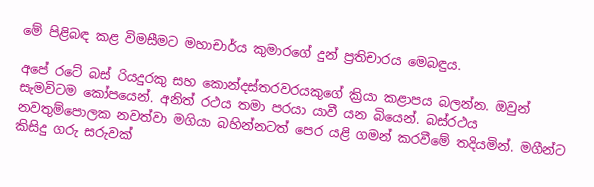මේ පිළිබඳ කළ විමසීමට මහාචාර්ය කුමාරගේ දුන් ප්‍රතිචාරය මෙබඳුය.

අපේ රටේ බස් රියදුරකු සහ කොන්දස්තරවරයකුගේ ක්‍රියා කළාපය බලන්න. ඔවුන් සැමවිටම කෝපයෙන්. අනිත් රථය තමා පරයා යාවී යන බියෙන්. බස්රථය නවතුම්පොලක නවත්වා මගියා බහින්නටත් පෙර යළි ගමන් කරවීමේ තදියමින්. මගීන්ට කිසිදු ගරු සරුවක්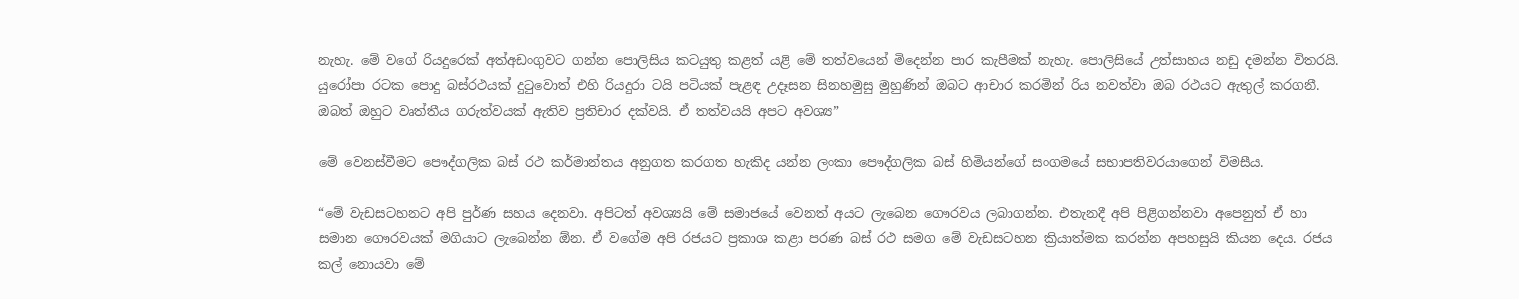නැහැ. මේ වගේ රියදුරෙක් අත්අඩංගුවට ගන්න පොලිසිය කටයුතු කළත් යළි මේ තත්වයෙන් මිදෙන්න පාර කැපීමක් නැහැ. පොලිසියේ උත්සාහය නඩු දමන්න විතරයි. යුරෝපා රටක පොදු බස්රථයක් දුටුවොත් එහි රියදුරා ටයි පටියක් පැළඳ උදෑසන සිනහමුසු මුහුණින් ඔබට ආචාර කරමින් රිය නවත්වා ඔබ රථයට ඇතුල් කරගනී. ඔබත් ඔහුට වෘත්තීය ගරුත්වයක් ඇතිව ප්‍රතිචාර දක්වයි. ඒ තත්වයයි අපට අවශ්‍ය”

මේ වෙනස්වීමට පෞද්ගලික බස් රථ කර්මාන්තය අනුගත කරගත හැකිද යන්න ලංකා පෞද්ගලික බස් හිමියන්ගේ සංගමයේ සභාපතිවරයාගෙන් විමසීය.

“මේ වැඩසටහනට අපි පුර්ණ සහය දෙනවා. අපිටත් අවශ්‍යයි මේ සමාජයේ වෙනත් අයට ලැබෙන ගෞරවය ලබාගන්න. එතැනදී අපි පිළිගන්නවා අපෙනුත් ඒ හා සමාන ගෞරවයක් මගියාට ලැබෙන්න ඕන. ඒ වගේම අපි රජයට ප්‍රකාශ කළා පරණ බස් රථ සමග මේ වැඩසටහන ක්‍රියාත්මක කරන්න අපහසුයි කියන දෙය. රජය කල් නොයවා මේ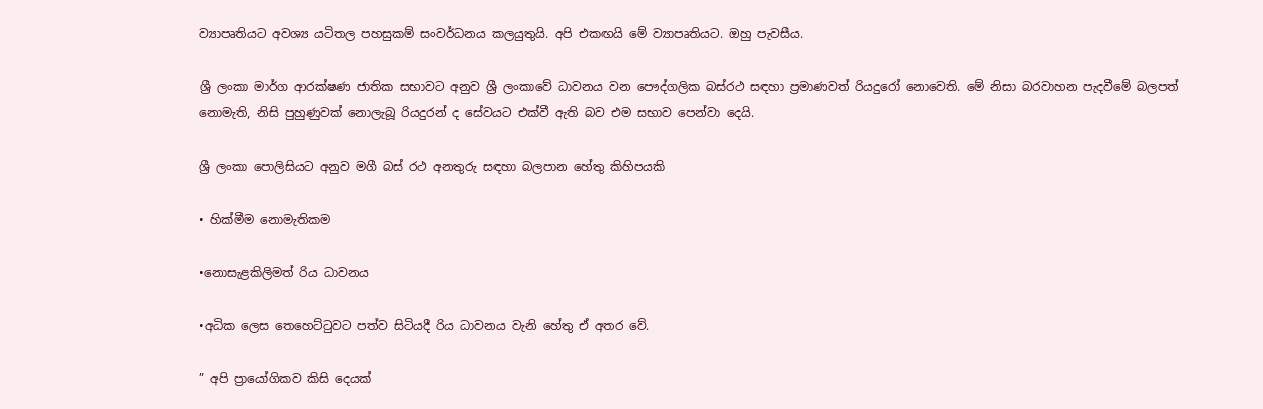ව්‍යාපෘතියට අවශ්‍ය යටිතල පහසුකම් සංවර්ධනය කලයුතුයි. අපි එකඟයි මේ ව්‍යාපෘතියට. ඔහු පැවසීය.

ශ්‍රී ලංකා මාර්ග ආරක්ෂණ ජාතික සභාවට අනුව ශ්‍රී ලංකාවේ ධාවනය වන පෞද්ගලික බස්රථ සඳහා ප්‍රමාණවත් රියදුරෝ නොවෙති. මේ නිසා බරවාහන පැදවීමේ බලපත් නොමැති, නිසි පුහුණුවක් නොලැබූ රියදුරන් ද සේවයට එක්වී ඇති බව එම සභාව පෙන්වා දෙයි.

ශ්‍රී ලංකා පොලිසියට අනුව මගී බස් රථ අනතුරු සඳහා බලපාන හේතු කිහිපයකි

• හික්මීම නොමැතිකම

•නොසැළකිලිමත් රිය ධාවනය

•අධික ලෙස තෙහෙට්ටුවට පත්ව සිටියදී රිය ධාවනය වැනි හේතු ඒ අතර වේ.

” අපි ප්‍රායෝගිකව කිසි දෙයක්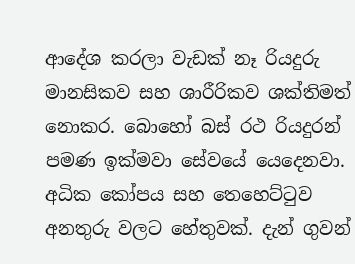ආදේශ කරලා වැඩක් නෑ රියදුරු මානසිකව සහ ශාරීරිකව ශක්තිමත් නොකර. බොහෝ බස් රථ රියදුරන් පමණ ඉක්මවා සේවයේ යෙදෙනවා. අධික කෝපය සහ තෙහෙට්ටුව අනතුරු වලට හේතුවක්. දැන් ගුවන්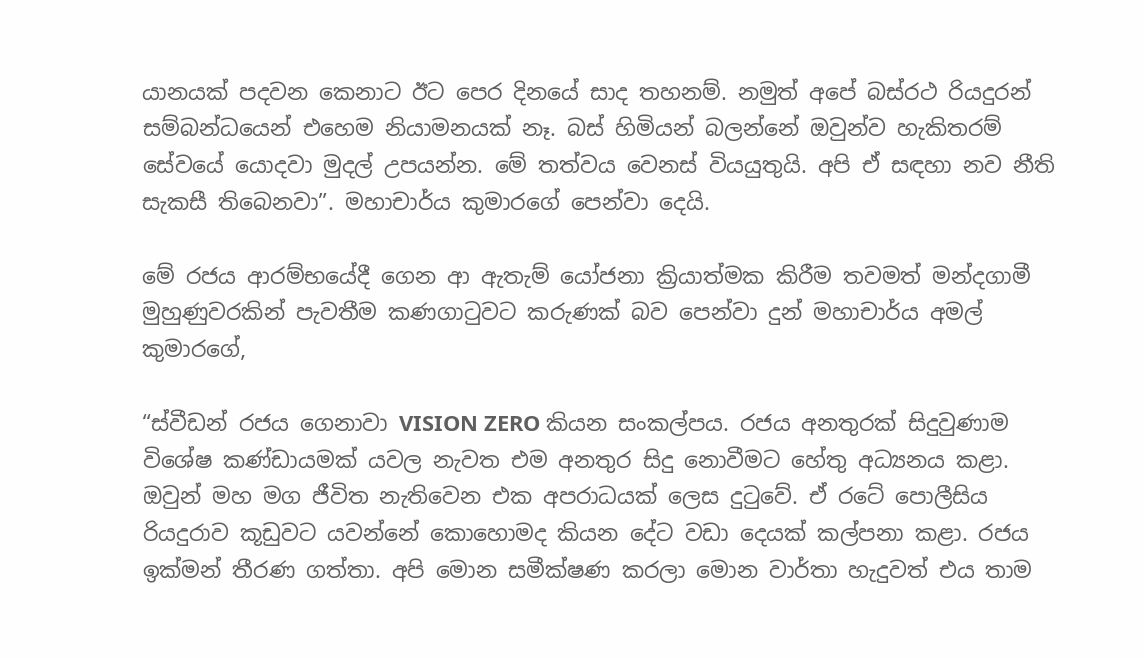යානයක් පදවන කෙනාට ඊට පෙර දිනයේ සාද තහනම්. නමුත් අපේ බස්රථ රියදුරන් සම්බන්ධයෙන් එහෙම නියාමනයක් නෑ. බස් හිමියන් බලන්නේ ඔවුන්ව හැකිතරම් සේවයේ යොදවා මුදල් උපයන්න. මේ තත්වය වෙනස් වියයුතුයි. අපි ඒ සඳහා නව නීති සැකසී තිබෙනවා”. මහාචාර්ය කුමාරගේ පෙන්වා දෙයි.

මේ රජය ආරම්භයේදී ගෙන ආ ඇතැම් යෝජනා ක්‍රියාත්මක කිරීම තවමත් මන්දගාමී මුහුණුවරකින් පැවතීම කණගාටුවට කරුණක් බව පෙන්වා දුන් මහාචාර්ය අමල් කුමාරගේ,

“ස්වීඩන් රජය ගෙනාවා VISION ZERO කියන සංකල්පය. රජය අනතුරක් සිදුවුණාම විශේෂ කණ්ඩායමක් යවල නැවත එම අනතුර සිදු නොවීමට හේතු අධ්‍යනය කළා. ඔවුන් මහ මග ජීවිත නැතිවෙන එක අපරාධයක් ලෙස දුටුවේ. ඒ රටේ පොලීසිය රියදුරාව කූඩුවට යවන්නේ කොහොමද කියන දේට වඩා දෙයක් කල්පනා කළා. රජය ඉක්මන් තීරණ ගත්තා. අපි මොන සමීක්ෂණ කරලා මොන වාර්තා හැදුවත් එය තාම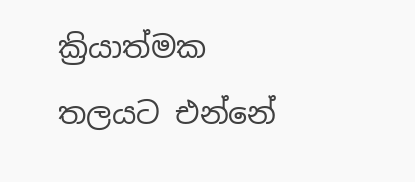ක්‍රියාත්මක තලයට එන්නේ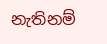නැතිනම්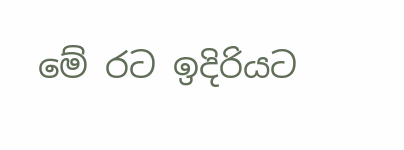මේ රට ඉදිරියට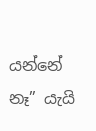යන්නේ නෑ” යැයි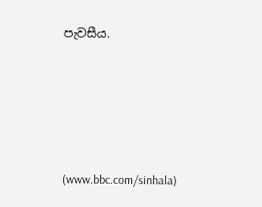පැවසීය.





(www.bbc.com/sinhala)